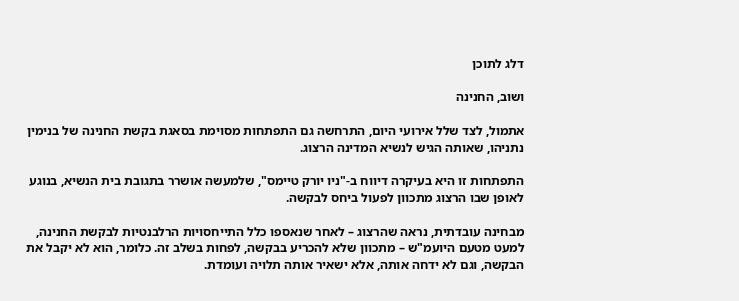דלג לתוכן

ושוב, החנינה

אתמול, לצד שלל אירועי היום, התרחשה גם התפתחות מסוימת בסאגת בקשת החנינה של בנימין נתניהו, שאותה הגיש לנשיא המדינה הרצוג.

התפתחות זו היא בעיקרה דיווח ב-"ניו יורק טיימס", שלמעשה אושרר בתגובת בית הנשיא, בנוגע לאופן שבו הרצוג מתכוון לפעול ביחס לבקשה.

מבחינה עובדתית, נראה שהרצוג – לאחר שנאספו כלל התייחסויות הרלבנטיות לבקשת החנינה, למעט מטעם היועמ"ש – מתכוון שלא להכריע בבקשה, לפחות בשלב זה. כלומר, הוא לא יקבל את הבקשה, וגם לא ידחה אותה, אלא ישאיר אותה תלויה ועומדת.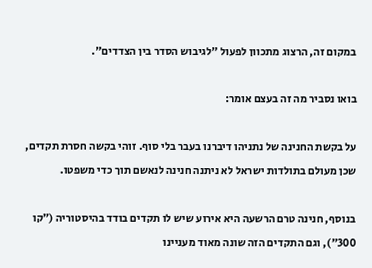במקום זה, הרצוג מתכוון לפעול "לגיבוש הסדר בין הצדדים".

בואו נסביר מה זה בעצם אומר:

על בקשת החנינה של נתניהו דיברנו בעבר בלי סוף. זוהי בקשה חסרת תקדים, שכן מעולם בתולדות ישראל לא ניתנה חנינה לנאשם תוך כדי משפטו.

בנוסף, חנינה טרם הרשעה היא אירוע שיש לו תקדים בודד בהיסטוריה (״קו 300״), וגם התקדים הזה שונה מאוד מעניינו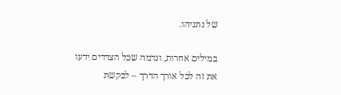של נתניהו.

במילים אחרות, ונדמה שכל הצדדים ידעו את זה לכל אורך הדרך – לבקשת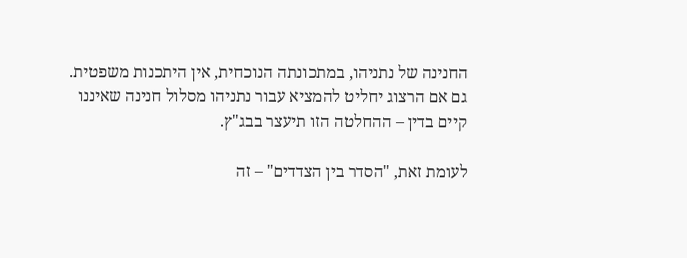החנינה של נתניהו, במתכונתה הנוכחית, אין היתכנות משפטית. גם אם הרצוג יחליט להמציא עבור נתניהו מסלול חנינה שאיננו קיים בדין – ההחלטה הזו תיעצר בבג"ץ.

לעומת זאת, "הסדר בין הצדדים" – זה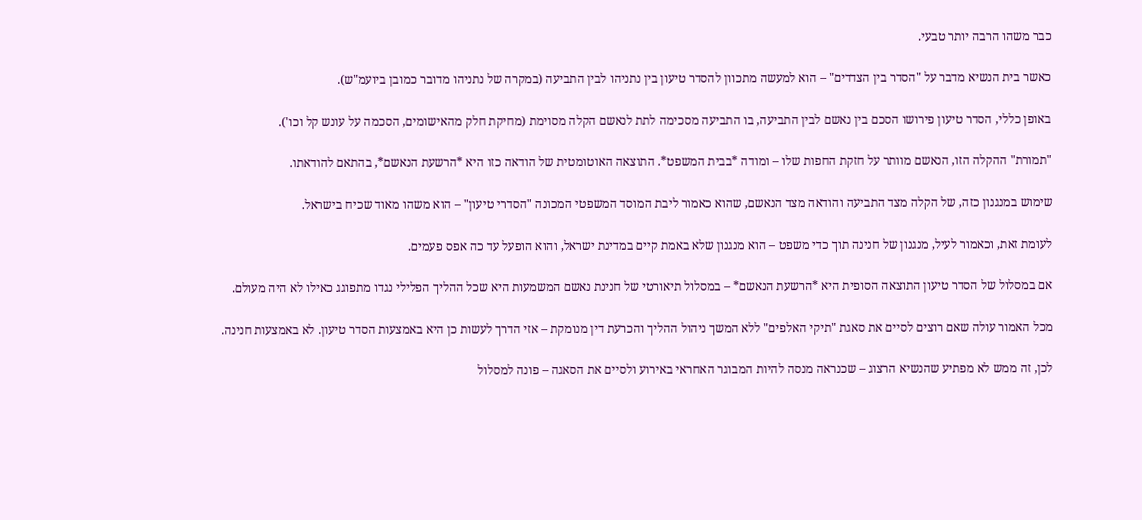כבר משהו הרבה יותר טבעי.

כאשר בית הנשיא מדבר על "הסדר בין הצדדים" – הוא למעשה מתכוון להסדר טיעון בין נתניהו לבין התביעה (במקרה של נתניהו מדובר כמובן ביועמ"ש).

באופן כללי, הסדר טיעון פירושו הסכם בין נאשם לבין התביעה, בו התביעה מסכימה לתת לנאשם הקלה מסוימת (מחיקת חלק מהאישומים, הסכמה על עונש קל וכו').

"תמורת" ההקלה הזו, הנאשם מוותר על חזקת החפות שלו – ומודה *בבית המשפט*. התוצאה האוטומטית של הודאה כזו היא *הרשעת הנאשם*, בהתאם להודאתו.

שימוש במנגנון כזה, של הקלה מצד התביעה והודאה מצד הנאשם, שהוא כאמור ליבת המוסד המשפטי המכונה "הסדרי טיעון" – הוא משהו מאוד שכיח בישראל.

לעומת זאת, וכאמור לעיל, מנגנון של חנינה תוך כדי משפט – הוא מנגנון שלא באמת קיים במדינת ישראל, והוא הופעל עד כה אפס פעמים.

אם במסלול של הסדר טיעון התוצאה הסופית היא *הרשעת הנאשם* – במסלול תיאורטי של חנינת נאשם המשמעות היא שכל ההליך הפלילי נגדו מתפוגג כאילו לא היה מעולם.

מכל האמור עולה שאם רוצים לסיים את סאגת "תיקי האלפים" ללא המשך ניהול ההליך והכרעת דין מנומקת – אזי הדרך לעשות כן היא באמצעות הסדר טיעון. לא באמצעות חנינה.

לכן, זה ממש לא מפתיע שהנשיא הרצוג – שכנראה מנסה להיות המבוגר האחראי באירוע ולסיים את הסאגה – פונה למסלול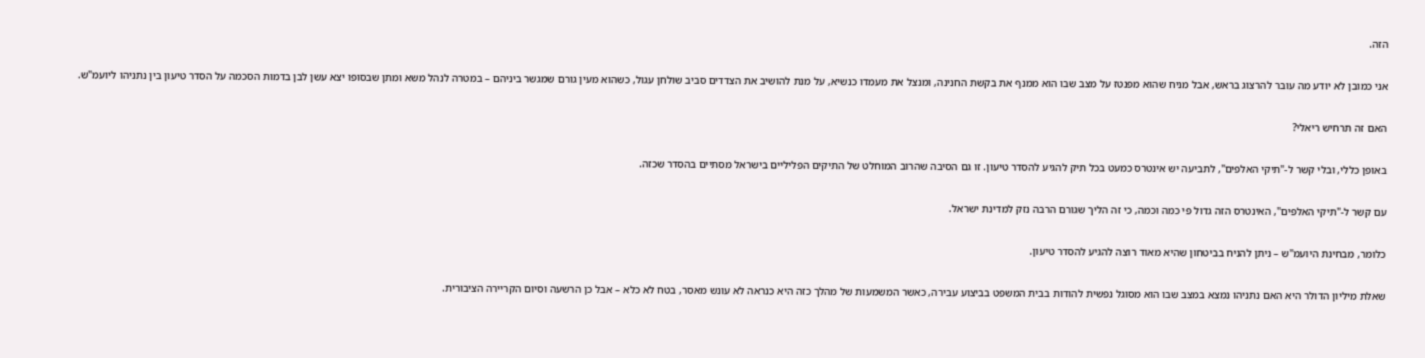הזה.

אני כמובן לא יודע מה עובר להרצוג בראש, אבל מניח שהוא מפנטז על מצב שבו הוא ממנף את בקשת החנינה, ומנצל את מעמדו כנשיא, על מנת להושיב את הצדדים סביב שולחן עגול, כשהוא מעין גורם שמגשר ביניהם – במטרה לנהל משא ומתן שבסופו יצא עשן לבן בדמות הסכמה על הסדר טיעון בין נתניהו ליועמ"ש.

האם זה תרחיש ריאלי?

באופן כללי, ובלי קשר ל-"תיקי האלפים", לתביעה יש אינטרס כמעט בכל תיק להגיע להסדר טיעון. זו גם הסיבה שהרוב המוחלט של התיקים הפליליים בישראל מסתיים בהסדר שכזה.

עם קשר ל-"תיקי האלפים", האינטרס הזה גדול פי כמה וכמה, כי זה הליך שגורם הרבה נזק למדינת ישראל.

כלומר, מבחינת היועמ"ש – ניתן להניח בביטחון שהיא מאוד רוצה להגיע להסדר טיעון.

שאלת מיליון הדולר היא האם נתניהו נמצא במצב שבו הוא מסוגל נפשית להודות בבית המשפט בביצוע עבירה, כאשר המשמעות של מהלך כזה היא כנראה לא עונש מאסר, בטח לא כלא – אבל כן הרשעה וסיום הקריירה הציבורית.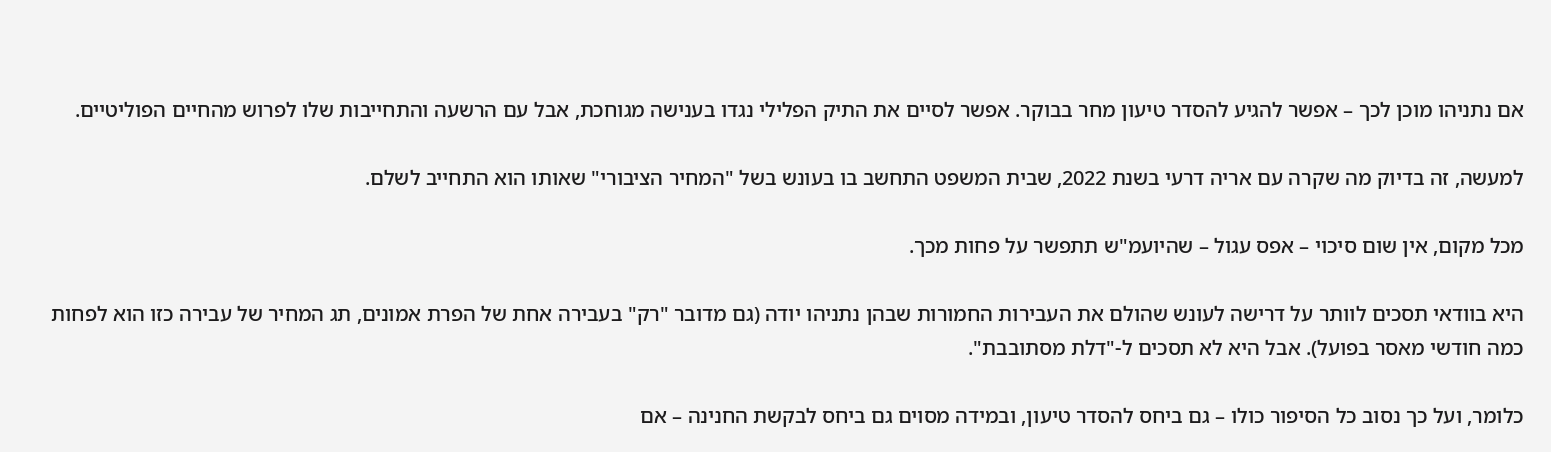אם נתניהו מוכן לכך – אפשר להגיע להסדר טיעון מחר בבוקר. אפשר לסיים את התיק הפלילי נגדו בענישה מגוחכת, אבל עם הרשעה והתחייבות שלו לפרוש מהחיים הפוליטיים.

למעשה, זה בדיוק מה שקרה עם אריה דרעי בשנת 2022, שבית המשפט התחשב בו בעונש בשל "המחיר הציבורי" שאותו הוא התחייב לשלם.

מכל מקום, אין שום סיכוי – אפס עגול – שהיועמ"ש תתפשר על פחות מכך.

היא בוודאי תסכים לוותר על דרישה לעונש שהולם את העבירות החמורות שבהן נתניהו יודה (גם מדובר "רק" בעבירה אחת של הפרת אמונים, תג המחיר של עבירה כזו הוא לפחות כמה חודשי מאסר בפועל). אבל היא לא תסכים ל-"דלת מסתובבת".

כלומר, ועל כך נסוב כל הסיפור כולו – גם ביחס להסדר טיעון, ובמידה מסוים גם ביחס לבקשת החנינה – אם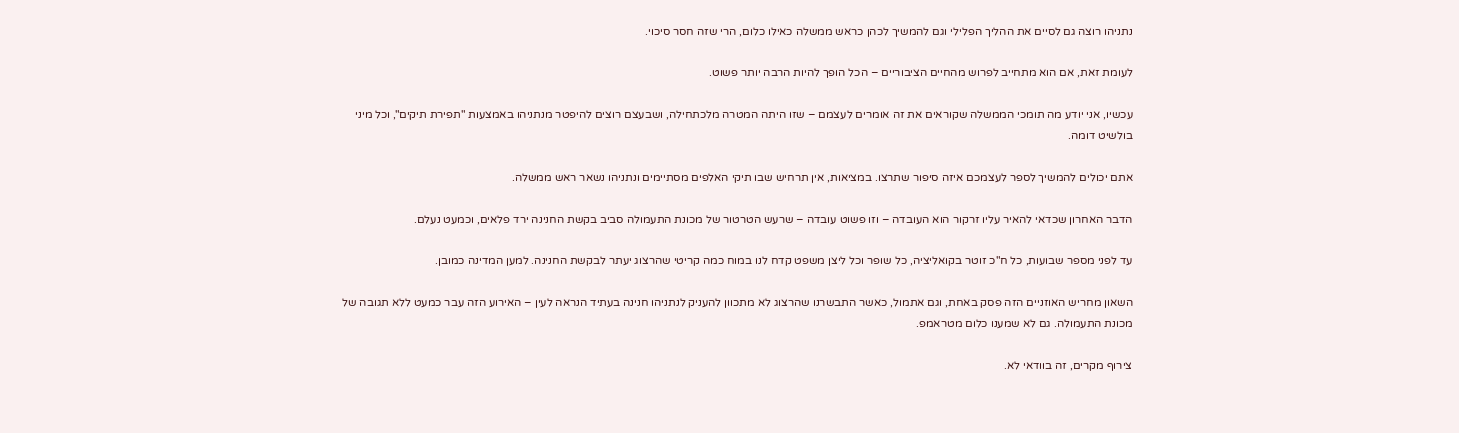נתניהו רוצה גם לסיים את ההליך הפלילי וגם להמשיך לכהן כראש ממשלה כאילו כלום, הרי שזה חסר סיכוי.

לעומת זאת, אם הוא מתחייב לפרוש מהחיים הציבוריים – הכל הופך להיות הרבה יותר פשוט.

עכשיו, אני יודע מה תומכי הממשלה שקוראים את זה אומרים לעצמם – שזו היתה המטרה מלכתחילה, ושבעצם רוצים להיפטר מנתניהו באמצעות "תפירת תיקים", וכל מיני בולשיט דומה.

אתם יכולים להמשיך לספר לעצמכם איזה סיפור שתרצו. במציאות, אין תרחיש שבו תיקי האלפים מסתיימים ונתניהו נשאר ראש ממשלה.

הדבר האחרון שכדאי להאיר עליו זרקור הוא העובדה – וזו פשוט עובדה – שרעש הטרטור של מכונת התעמולה סביב בקשת החנינה ירד פלאים, וכמעט נעלם.

עד לפני מספר שבועות, כל ח"כ זוטר בקואליציה, כל שופר וכל ליצן משפט קדח לנו במוח כמה קריטי שהרצוג יעתר לבקשת החנינה. למען המדינה כמובן.

השאון מחריש האוזניים הזה פסק באחת, וגם אתמול, כאשר התבשרנו שהרצוג לא מתכוון להעניק לנתניהו חנינה בעתיד הנראה לעין – האירוע הזה עבר כמעט ללא תגובה של מכונת התעמולה. גם לא שמענו כלום מטראמפ.

צירוף מקרים, זה בוודאי לא.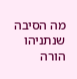מה הסיבה שנתניהו הורה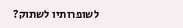לשופרותיו לשתוק?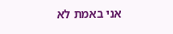אני באמת לא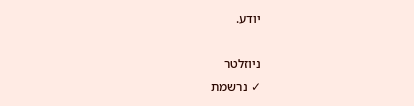יודע.

ניוזלטר
✓ נרשמת